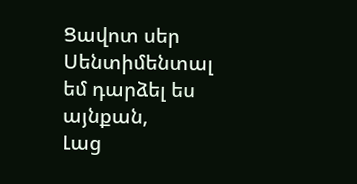Ցավոտ սեր
Սենտիմենտալ եմ դարձել ես այնքան,
Լաց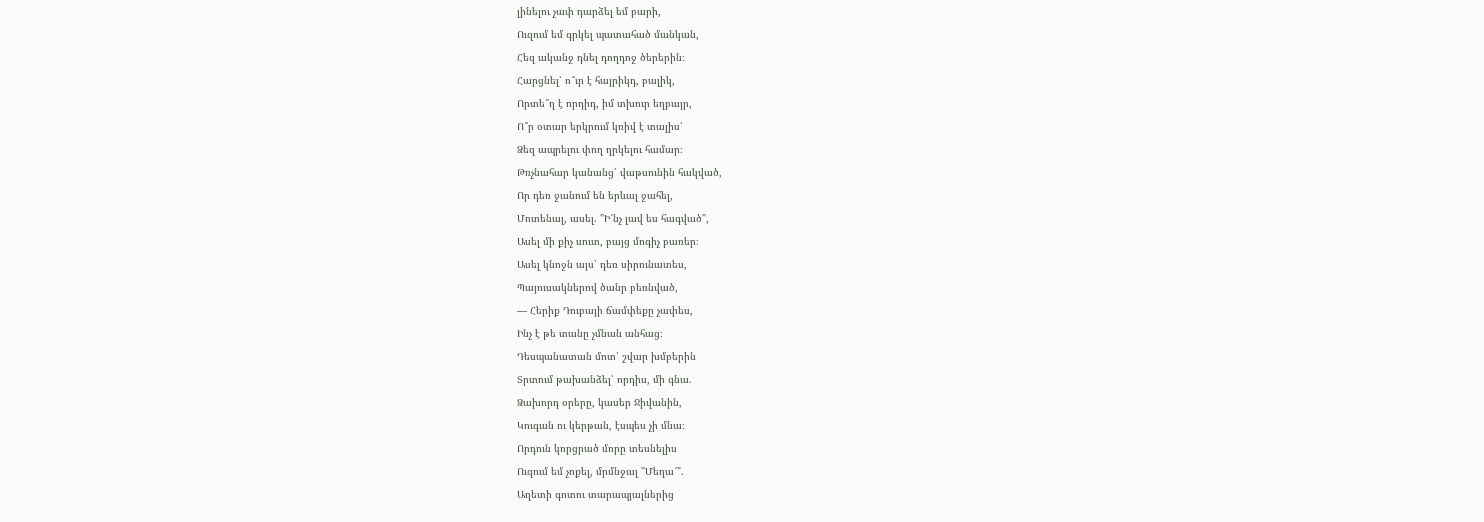լինելու չափ դարձել եմ բարի,
Ուզում եմ գրկել պատահած մանկան,
Հեզ ականջ դնել դողդոջ ծերերին։
Հարցնել՝ ո՞ւր է հայրիկդ, բալիկ,
Որտե՞ղ է որդիդ, իմ տխուր եղբայր,
Ո՞ր օտար երկրում կռիվ է տալիս՝
Ձեզ ապրելու փող ղրկելու համար։
Թռչնահար կանանց՝ վաթսունին հակված,
Որ դեռ ջանում են երևալ ջահել,
Մոտենալ, ասել. "Ի՜նչ լավ ես հագված",
Ասել մի քիչ սուտ, բայց մոգիչ բառեր։
Ասել կնոջն այս՝ դեռ սիրունատես,
Պայուսակներով ծանր բեռնված,
— Հերիք Դուբայի ճամփեքը չափես,
Ինչ է թե տանը չմնան անհաց։
Դեսպանատան մոտ՝ շվար խմբերին
Տրտում թախանձել՝ որդիս, մի գնա.
Ձախորդ օրերը, կասեր Ջիվանին,
Կուգան ու կերթան, էսպես չի մնա։
Որդուն կորցրած մորը տեսնելիս
Ուզում եմ չոքել, մրմնջալ "Մեղա՜".
Աղետի գոտու տարապյալներից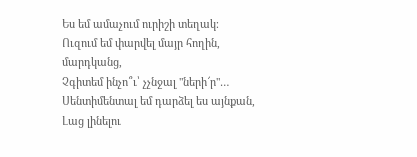Ես եմ ամաչում ուրիշի տեղակ։
Ուզում եմ փարվել մայր հողին, մարդկանց,
Չգիտեմ ինչո՞ւ՝ չչնջալ "ների՜ր"…
Սենտիմենտալ եմ դարձել ես այնքան,
Լաց լինելու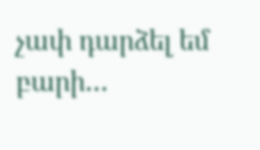չափ դարձել եմ բարի…